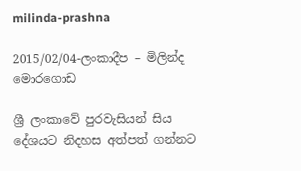milinda-prashna

2015/02/04-ලංකාදීප – මිලින්ද මොරගොඩ

ශ්‍රී ලංකාවේ පුරවැසියන් සිය දේශයට නිදහස අත්පත් ගන්නට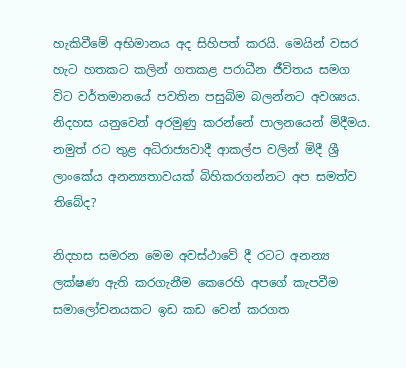හැකිවීමේ අභිමානය අද සිහිපත් කරයි. මෙයින් වසර හැට හතකට කලින් ගතකළ පරාධීන ජීවිතය සමග විට වර්තමානයේ පවතින පසුබිම බලන්නට අවශ්‍යය. නිදහස යනුවෙන් අරමුණු කරන්නේ පාලනයෙන් මිදීමය. නමුත් රට තුළ අධිරාජ්‍යවාදී ආකල්ප වලින් මිදී ශ්‍රී ලාංකේය අනන්‍යතාවයක් බිහිකරගන්නට අප සමත්ව තිබේද?

නිදහස සමරන මෙම අවස්ථාවේ දී රටට අනන්‍ය ලක්ෂණ ඇති කරගැනීම කෙරෙහි අපගේ කැපවීම සමාලෝචනයකට ඉඩ කඩ වෙන් කරගත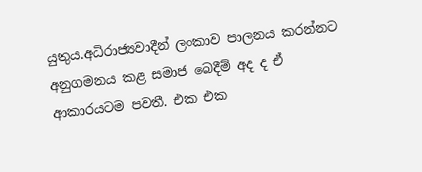යුතුය.අධිරාජ්‍යවාදීන් ලංකාව පාලනය කරන්නට අනුගමනය කළ සමාජ බෙදීම් අද ද ඒ ආකාරයටම පවතී. එක එක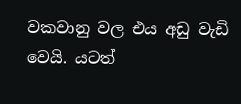වකවානු වල එය අඩු වැඩි වෙයි. යටත්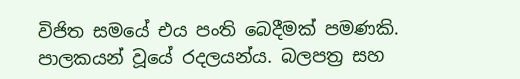විජිත සමයේ එය පංති බෙදීමක් පමණකි. පාලකයන් වූයේ රදලයන්ය. බලපත්‍ර සහ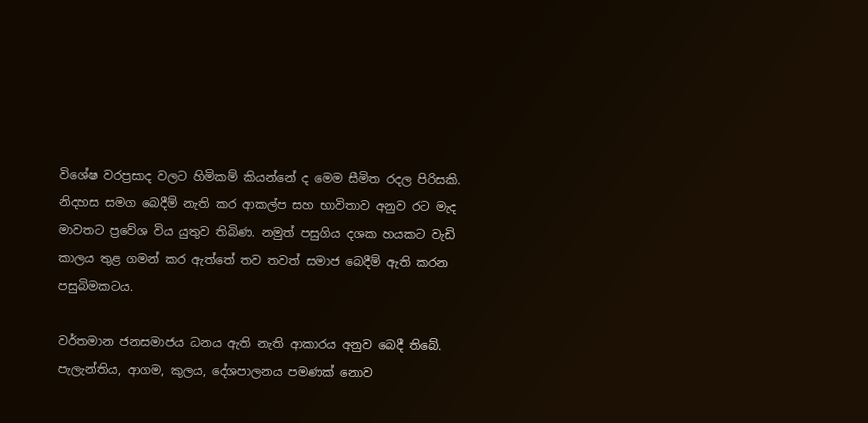විශේෂ වරප්‍රසාද වලට හිමිකම් කියන්නේ ද මෙම සීමිත රදල පිරිසකි. නිදහස සමග බෙදීම් නැති කර ආකල්ප සහ භාවිතාව අනුව රට මැද මාවතට ප්‍රවේශ විය යුතුව තිබිණ. නමුත් පසුගිය දශක හයකට වැඩි කාලය තුළ ගමන් කර ඇත්තේ තව තවත් සමාජ බෙදීම් ඇති කරන පසුබිමකටය.

වර්තමාන ජනසමාජය ධනය ඇති නැති ආකාරය අනුව බෙදී තිබේ. පැලැන්තිය, ආගම, කුලය, දේශපාලනය පමණක් නොව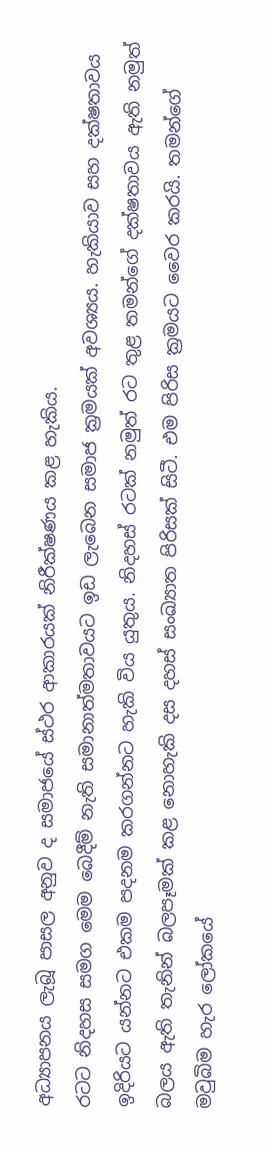අධ්‍යාපනය ලැබූ පාසල අනුව ද සමාජයේ ස්ථර ආකාරයක් නිරීක්ෂණය කළ හැකිය.
රටට නිදහස සමග මෙම බෙදීම් නැති සමානාත්මතාවයට ඉඩ ලැබෙන සමාජ ක්‍රමයක් අවශ්‍යය. හැකියාව සහ දක්ෂතාවය ඉදිරියට යන්නට එකම පදනම කරගන්නට හැකි විය යුතුය. නිදහස් රටක් නමුත් රට තුළ තමන්ගේ දක්ෂතාවය ඇති නමුත් බලය ඇති තැනින් බලපෑමක් කළ නොහැකි දස දහස් සංඛ්‍යාත පිරිසක් සිටී. එම පිරිස ක්‍රමයට වෛර කරයි. තමන්ගේ මවුබිම හැර ලෝකයේ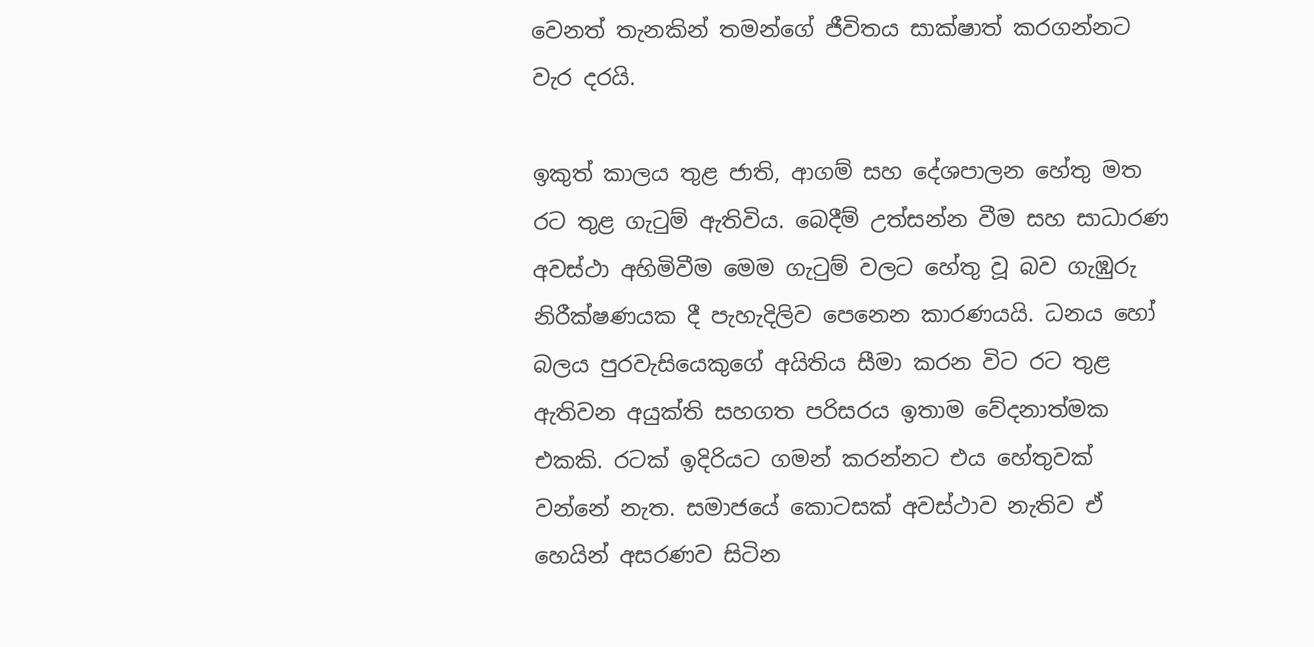වෙනත් තැනකින් තමන්ගේ ජීවිතය සාක්ෂාත් කරගන්නට වැර දරයි.

ඉකුත් කාලය තුළ ජාති, ආගම් සහ දේශපාලන හේතු මත රට තුළ ගැටුම් ඇතිවිය. බෙදීම් උත්සන්න වීම සහ සාධාරණ අවස්ථා අහිමිවීම මෙම ගැටුම් වලට හේතු වූ බව ගැඹුරු නිරීක්ෂණයක දී පැහැදිලිව පෙනෙන කාරණයයි. ධනය හෝ බලය පුරවැසියෙකුගේ අයිතිය සීමා කරන විට රට තුළ ඇතිවන අයුක්ති සහගත පරිසරය ඉතාම වේදනාත්මක එකකි. රටක් ඉදිරියට ගමන් කරන්නට එය හේතුවක් වන්නේ නැත. සමාජයේ කොටසක් අවස්ථාව නැතිව ඒ හෙයින් අසරණව සිටින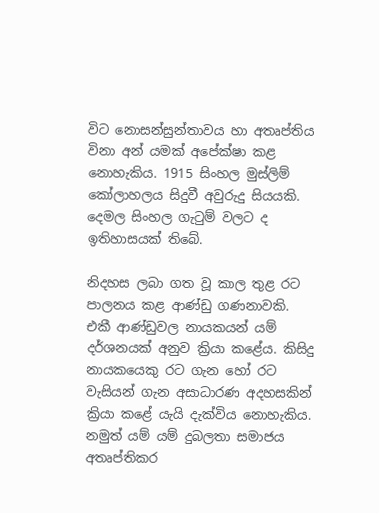විට නොසන්සුන්තාවය හා අතෘප්තිය විනා අන් යමක් අපේක්ෂා කළ නොහැකිය. 1915 සිංහල මුස්ලිම් කෝලාහලය සිදුවී අවුරුදු සියයකි. දෙමල සිංහල ගැටුම් වලට ද ඉතිහාසයක් තිබේ.

නිදහස ලබා ගත වූ කාල තුළ රට පාලනය කළ ආණ්ඩු ගණනාවකි. එකී ආණ්ඩුවල නායකයන් යම් දර්ශනයක් අනුව ක්‍රියා කළේය. කිසිදු නායකයෙකු රට ගැන හෝ රට වැසියන් ගැන අසාධාරණ අදහසකින් ක්‍රියා කළේ යැයි දැක්විය නොහැකිය. නමුත් යම් යම් දුබලතා සමාජය අතෘප්තිකර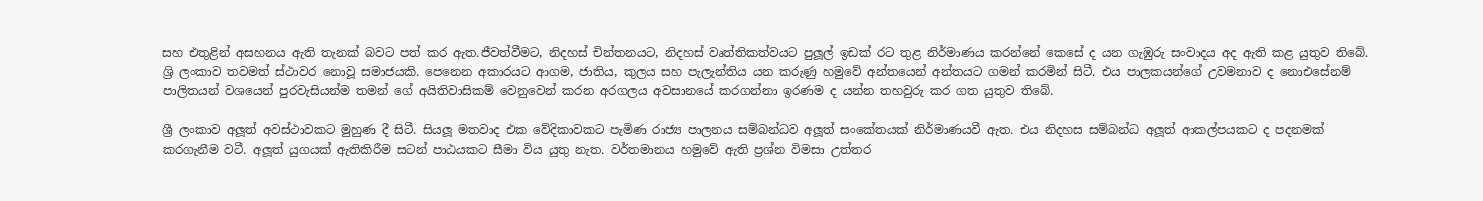සහ එතුළින් අසහනය ඇති තැනක් බවට පත් කර ඇත.ජීවත්වීමට, නිදහස් චින්තනයට, නිදහස් වෘත්තිකත්වයට පුලූල් ඉඩක් රට තුළ නිර්මාණය කරන්නේ කෙසේ ද යන ගැඹුරු සංවාදය අද ඇති කළ යුතුව තිබේ. ශ්‍රි ලංකාව තවමත් ස්ථාවර නොවූ සමාජයකි. පෙනෙන අකාරයට ආගම, ජාතිය, කුලය සහ පැලැන්තිය යන කරුණු හමුවේ අන්තයෙන් අන්තයට ගමන් කරමින් සිටී. එය පාලකයන්ගේ උවමනාව ද නොඑසේනම් පාලිතයන් වශයෙන් පුරවැසියන්ම තමන් ගේ අයිතිවාසිකම් වෙනුවෙන් කරන අරගලය අවසානයේ කරගන්නා ඉරණම ද යන්න තහවුරු කර ගත යුතුව තිබේ.

ශ්‍රී ලංකාව අලූත් අවස්ථාවකට මුහුණ දී සිටී. සියලූ මතවාද එක වේදිකාවකට පැමිණ රාජ්‍ය පාලනය සම්බන්ධව අලූත් සංකේතයක් නිර්මාණයවී ඇත. එය නිදහස සම්බන්ධ අලූත් ආකල්පයකට ද පදනමක් කරගැනීම වටී. අලූත් යුගයක් ඇතිකිරීම සටන් පාඨයකට සීමා විය යුතු නැත. වර්තමානය හමුවේ ඇති ප්‍රශ්න විමසා උත්තර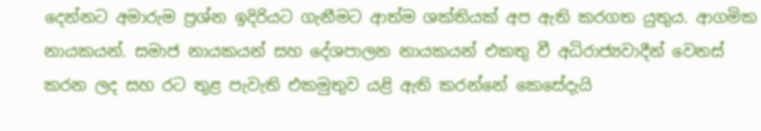දෙන්නට අමාරුම ප්‍රශ්න ඉදිරියට ගැනීමට ආත්ම ශක්තියක් අප ඇති කරගත යුතුය. ආගමික නායකයන්. සමාජ නායකයන් සහ දේශපාලන නායකයන් එකතු වී අධිරාජ්‍යවාදීන් වෙනස් කරන ලද සහ රට තුළ පැවැති එකමුතුව යළි ඇති කරන්නේ කෙසේදැයි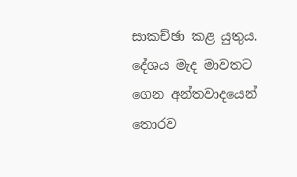සාකච්ඡා කළ යුතුය. දේශය මැද මාවතට ගෙන අන්තවාදයෙන් තොරව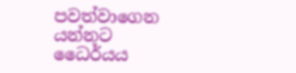පවත්වාගෙන යන්නට ධෛර්යය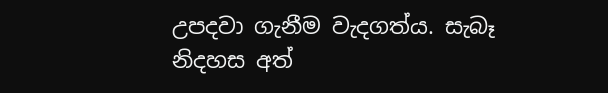උපදවා ගැනීම වැදගත්ය. සැබෑ නිදහස අත්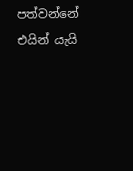පත්වන්නේ එයින් යැයි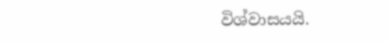විශ්වාසයයි.